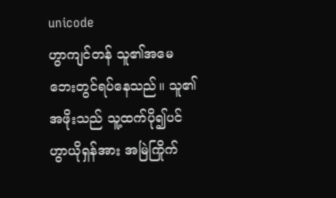unicode
ဟွာကျင်တန် သူ၏အမေဘေးတွင်ရပ်နေသည်။ သူ၏အဖိုးသည် သူ့ထက်ပို၍ပင် ဟွာယိုရှန်အား အမြဲကြိုက်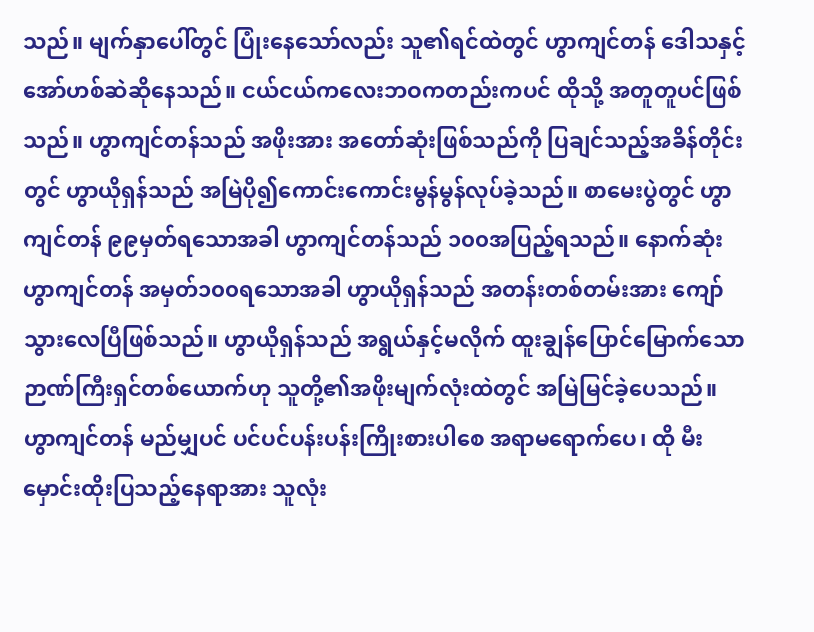သည်။ မျက်နှာပေါ်တွင် ပြုံးနေသော်လည်း သူ၏ရင်ထဲတွင် ဟွာကျင်တန် ဒေါသနှင့် အော်ဟစ်ဆဲဆိုနေသည်။ ငယ်ငယ်ကလေးဘဝကတည်းကပင် ထိုသို့ အတူတူပင်ဖြစ်သည်။ ဟွာကျင်တန်သည် အဖိုးအား အတော်ဆုံးဖြစ်သည်ကို ပြချင်သည့်အခိန်တိုင်းတွင် ဟွာယိုရှန်သည် အမြဲပို၍ကောင်းကောင်းမွန်မွန်လုပ်ခဲ့သည်။ စာမေးပွဲတွင် ဟွာကျင်တန် ၉၉မှတ်ရသောအခါ ဟွာကျင်တန်သည် ၁၀၀အပြည့်ရသည်။ နောက်ဆုံး ဟွာကျင်တန် အမှတ်၁၀၀ရသောအခါ ဟွာယိုရှန်သည် အတန်းတစ်တမ်းအား ကျော်သွားလေပြီဖြစ်သည်။ ဟွာယိုရှန်သည် အရွယ်နှင့်မလိုက် ထူးချွန်ပြောင်မြောက်သော ဉာဏ်ကြီးရှင်တစ်ယောက်ဟု သူတို့၏အဖိုးမျက်လုံးထဲတွင် အမြဲမြင်ခဲ့ပေသည်။ ဟွာကျင်တန် မည်မျှပင် ပင်ပင်ပန်းပန်းကြိုးစားပါစေ အရာမရောက်ပေ၊ ထို မီးမှောင်းထိုးပြသည့်နေရာအား သူလုံး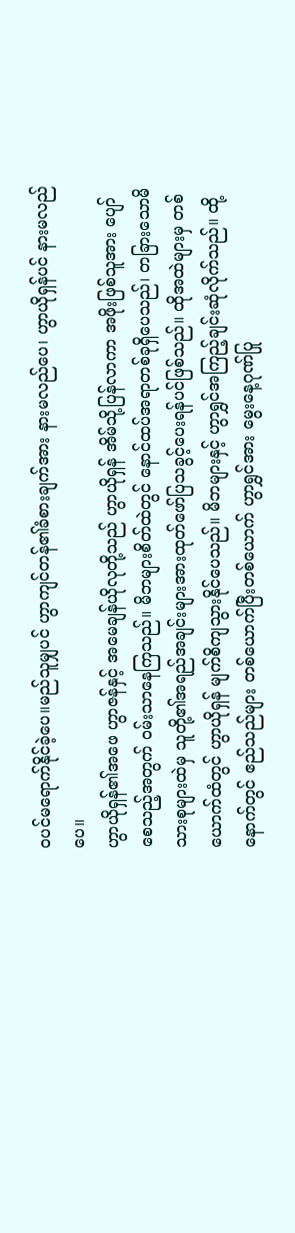ဝပင်မရောက်နိုင်ခဲ့ပေ။မည်သူမျှပင် ဟွာကျင်တန်၏ခံစားချက်အား နားမလည်ပေ၊ ဟွာယိုရှန်ပင် နားမလည်ပေ။
ဟွာယိုရှန်၏အဖေ ဟွာဇန်နှင့် အမေချန်ယိုလုတို့သည် ဟွာယိုရှန် အိမ်သို့ပြန်လာကာ အဖိုးဖြစ်သူအား ပျော်စေသည့်အတွက် ဝမ်းသာနေကြသည်။ မိဘများစိတ်ထဲတွင် နောင်ထပ်အရာတစ်ခုရှိပေသည်၊ တခြားသောမိသားစုများထဲမှ သူတို့၏အရည်အချင်းများအားထုတ်ဖော်ပြသခွင့်ပေးရန်ပင်ဖြစ်သည်။ ထိုအထဲများမှ တစ်ယောက်ထံတွင် ဟွာယိုရှန် မျက်စိကျသွားနိုင်ပေသည်။ မိဘများနှင့် ဟွာရွှင်အကြည့်ချင်းဆုံလိုက်သည်။ ထို့နောက်တွင် ဧည်သည်များ တစ်ယောက်ပြီးတစ်ယောက် ဟွာရွှင်အား မွေးနေ့ဂုဏ်ပြု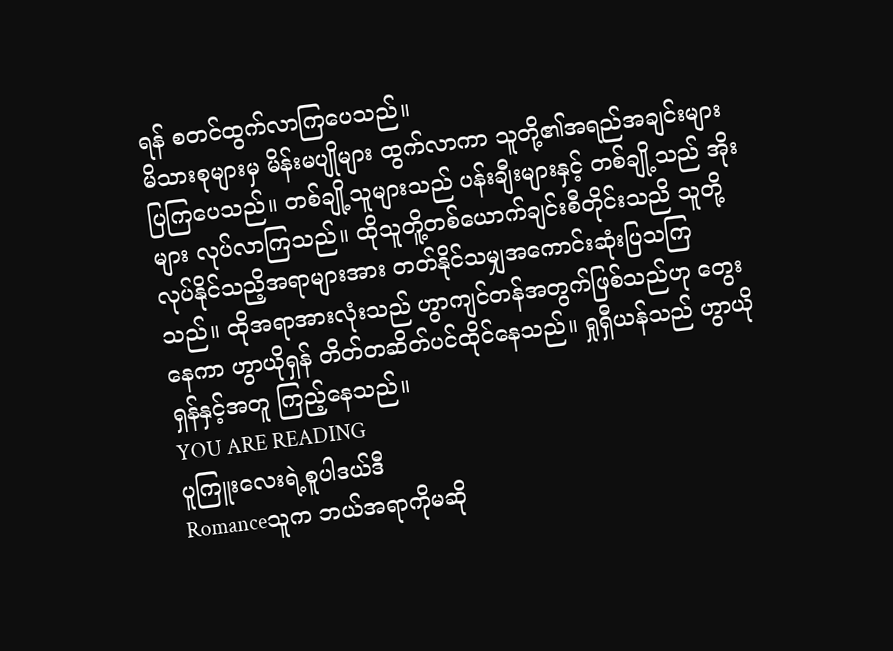ရန် စတင်ထွက်လာကြပေသည်။
မိသားစုများမှ မိန်းမပျိုများ ထွက်လာကာ သူတို့၏အရည်အချင်းများပြကြပေသည်။ တစ်ချို့သူများသည် ပန်းချီးများနှင့် တစ်ချို့သည် အိုးများ လုပ်လာကြသည်။ ထိုသူတိူ့တစ်ယောက်ချင်းစီတိုင်းသညိ သူတို့လုပ်နိုင်သညိ့အရာများအား တတ်နိုင်သမျှအကောင်းဆုံးပြသကြသည်။ ထိုအရာအားလုံးသည် ဟွာကျင်တန်အတွက်ဖြစ်သည်ဟု တွေးနေကာ ဟွာယိုရှန် တိတ်တဆိတ်ပင်ထိုင်နေသည်။ ရှုရှီယန်သည် ဟွာယိုရှန်နှင့်အတူ ကြည့်နေသည်။
YOU ARE READING
ပူကြူးလေးရဲ့စူပါဒယ်ဒီ
Romanceသူက ဘယ်အရာကိုမဆို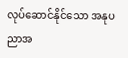လုပ်ဆောင်နိုင်သော အနုပညာအ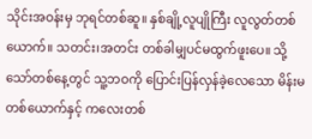သိုင်းအဝန်းမှ ဘုရင်တစ်ဆူ။ နှစ်ချို့လူပျိုကြီး လူလွတ်တစ်ယောက်။ သတင်း၊အတင်း တစ်ခါမျှပင်မထွက်ဖူးပေ။ သို့သော်တစ်နေ့တွင် သူ့ဘဝကို ပြောင်းပြန်လှန်ခဲ့လေသော မိန်းမတစ်ယောက်နှင့် ကလေးတစ်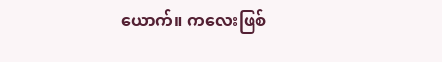ယောက်။ ကလေးဖြစ်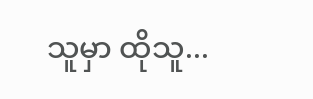သူမှာ ထိုသူ...